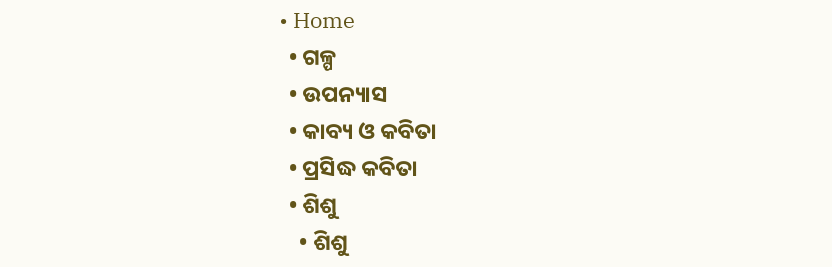• Home
  • ଗଳ୍ପ
  • ଉପନ୍ୟାସ
  • କାବ୍ୟ ଓ କବିତା
  • ପ୍ରସିଦ୍ଧ କବିତା
  • ଶିଶୁ
    • ଶିଶୁ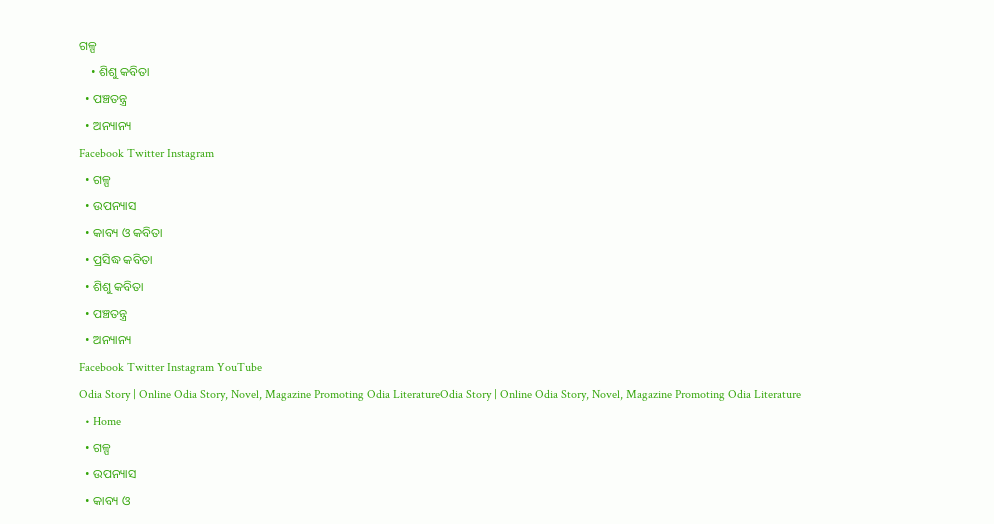ଗଳ୍ପ
    • ଶିଶୁ କବିତା
  • ପଞ୍ଚତନ୍ତ୍ର
  • ଅନ୍ୟାନ୍ୟ
Facebook Twitter Instagram
  • ଗଳ୍ପ
  • ଉପନ୍ୟାସ
  • କାବ୍ୟ ଓ କବିତା
  • ପ୍ରସିଦ୍ଧ କବିତା
  • ଶିଶୁ କବିତା
  • ପଞ୍ଚତନ୍ତ୍ର
  • ଅନ୍ୟାନ୍ୟ
Facebook Twitter Instagram YouTube
Odia Story | Online Odia Story, Novel, Magazine Promoting Odia LiteratureOdia Story | Online Odia Story, Novel, Magazine Promoting Odia Literature
  • Home
  • ଗଳ୍ପ
  • ଉପନ୍ୟାସ
  • କାବ୍ୟ ଓ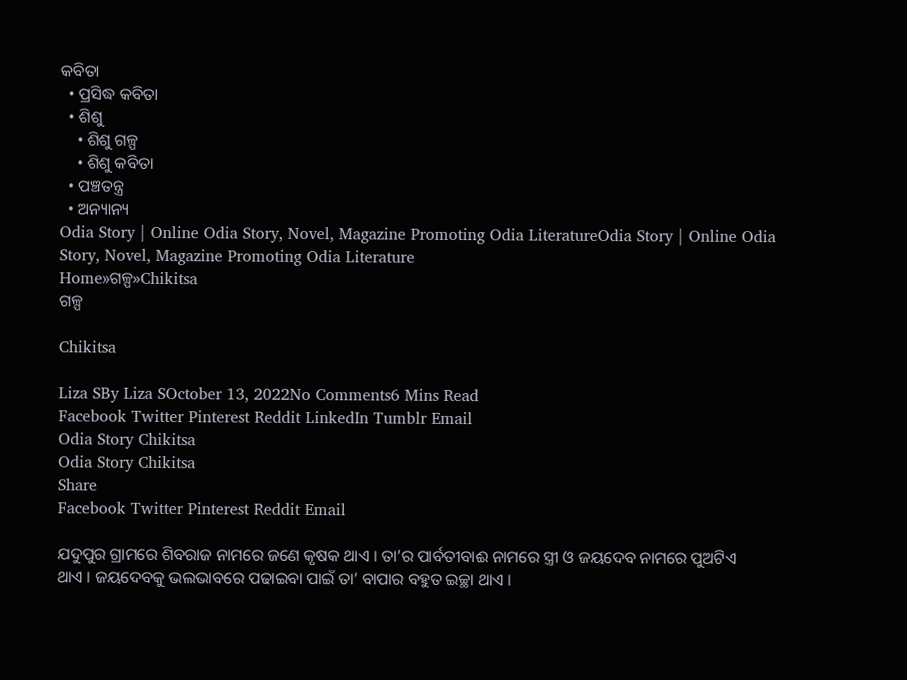କବିତା
  • ପ୍ରସିଦ୍ଧ କବିତା
  • ଶିଶୁ
    • ଶିଶୁ ଗଳ୍ପ
    • ଶିଶୁ କବିତା
  • ପଞ୍ଚତନ୍ତ୍ର
  • ଅନ୍ୟାନ୍ୟ
Odia Story | Online Odia Story, Novel, Magazine Promoting Odia LiteratureOdia Story | Online Odia Story, Novel, Magazine Promoting Odia Literature
Home»ଗଳ୍ପ»Chikitsa
ଗଳ୍ପ

Chikitsa

Liza SBy Liza SOctober 13, 2022No Comments6 Mins Read
Facebook Twitter Pinterest Reddit LinkedIn Tumblr Email
Odia Story Chikitsa
Odia Story Chikitsa
Share
Facebook Twitter Pinterest Reddit Email

ଯଦୁପୁର ଗ୍ରାମରେ ଶିବରାଜ ନାମରେ ଜଣେ କୃଷକ ଥାଏ । ତା’ର ପାର୍ବତୀବାଈ ନାମରେ ସ୍ତ୍ରୀ ଓ ଜୟଦେବ ନାମରେ ପୁଅଟିଏ ଥାଏ । ଜୟଦେବକୁ ଭଲଭାବରେ ପଢାଇବା ପାଇଁ ତା’ ବାପାର ବହୁତ ଇଚ୍ଛା ଥାଏ ।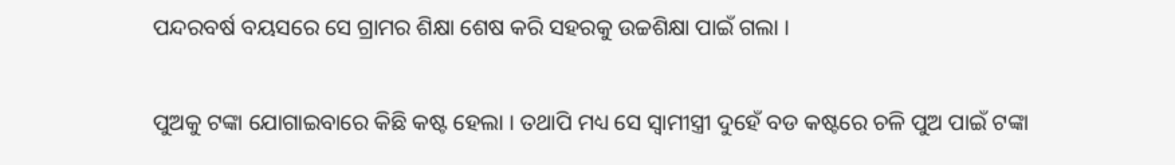ପନ୍ଦରବର୍ଷ ବୟସରେ ସେ ଗ୍ରାମର ଶିକ୍ଷା ଶେଷ କରି ସହରକୁ ଉଚ୍ଚଶିକ୍ଷା ପାଇଁ ଗଲା ।

ପୁଅକୁ ଟଙ୍କା ଯୋଗାଇବାରେ କିଛି କଷ୍ଟ ହେଲା । ତଥାପି ମଧ୍ୟ ସେ ସ୍ୱାମୀସ୍ତ୍ରୀ ଦୁହେଁ ବଡ କଷ୍ଟରେ ଚଳି ପୁଅ ପାଇଁ ଟଙ୍କା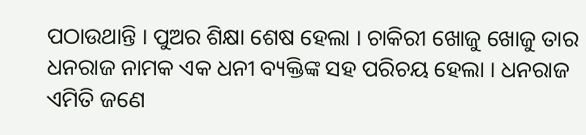ପଠାଉଥାନ୍ତି । ପୁଅର ଶିକ୍ଷା ଶେଷ ହେଲା । ଚାକିରୀ ଖୋଜୁ ଖୋଜୁ ତାର ଧନରାଜ ନାମକ ଏକ ଧନୀ ବ୍ୟକ୍ତିଙ୍କ ସହ ପରିଚୟ ହେଲା । ଧନରାଜ ଏମିତି ଜଣେ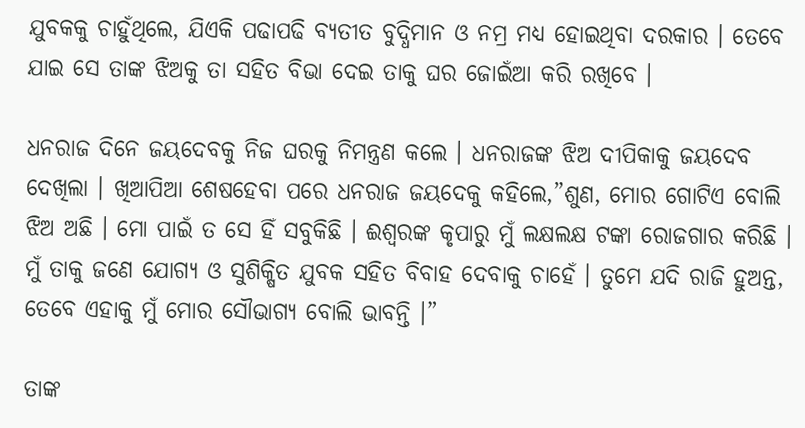ଯୁବକକୁ ଚାହୁଁଥିଲେ, ଯିଏକି ପଢାପଢି ବ୍ୟତୀତ ବୁଦ୍ଧିମାନ ଓ ନମ୍ର ମଧ୍ୟ ହୋଇଥିବା ଦରକାର । ତେବେ ଯାଇ ସେ ତାଙ୍କ ଝିଅକୁ ତା ସହିତ ବିଭା ଦେଇ ତାକୁ ଘର ଜୋଇଁଆ କରି ରଖିବେ ।

ଧନରାଜ ଦିନେ ଜୟଦେବକୁ ନିଜ ଘରକୁ ନିମନ୍ତ୍ରଣ କଲେ । ଧନରାଜଙ୍କ ଝିଅ ଦୀପିକାକୁ ଜୟଦେବ ଦେଖିଲା । ଖିଆପିଆ ଶେଷହେବା ପରେ ଧନରାଜ ଜୟଦେକୁ କହିଲେ,”ଶୁଣ, ମୋର ଗୋଟିଏ ବୋଲି ଝିଅ ଅଛି । ମୋ ପାଇଁ ତ ସେ ହିଁ ସବୁକିଛି । ଈଶ୍ୱରଙ୍କ କୃପାରୁ ମୁଁ ଲକ୍ଷଲକ୍ଷ ଟଙ୍କା ରୋଜଗାର କରିଛି । ମୁଁ ତାକୁ ଜଣେ ଯୋଗ୍ୟ ଓ ସୁଶିକ୍ଷିତ ଯୁବକ ସହିତ ବିବାହ ଦେବାକୁ ଚାହେଁ । ତୁମେ ଯଦି ରାଜି ହୁଅନ୍ତ, ତେବେ ଏହାକୁ ମୁଁ ମୋର ସୌଭାଗ୍ୟ ବୋଲି ଭାବନ୍ତି ।”

ତାଙ୍କ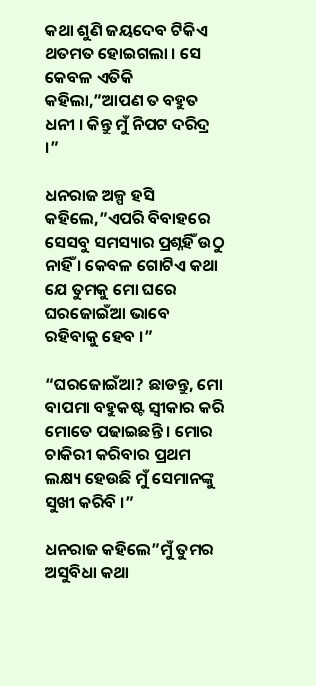କଥା ଶୁଣି ଜୟଦେବ ଟିକିଏ ଥତମତ ହୋଇଗଲା । ସେ କେବଳ ଏତିକି କହିଲା,”ଆପଣ ତ ବହୁତ ଧନୀ । କିନ୍ତୁ ମୁଁ ନିପଟ ଦରିଦ୍ର ।”

ଧନରାଜ ଅଳ୍ପ ହସି କହିଲେ,”ଏପରି ବିବାହରେ ସେସବୁ ସମସ୍ୟାର ପ୍ରଶ୍ନହିଁ ଉଠୁ ନାହିଁ । କେବଳ ଗୋଟିଏ କଥା ଯେ ତୁମକୁ ମୋ ଘରେ ଘରଜୋଇଁଆ ଭାବେ ରହିବାକୁ ହେବ ।”

“ଘରଜୋଇଁଆ? ଛାଡନ୍ତୁ, ମୋ ବାପମା ବହୁକଷ୍ଟ ସ୍ୱୀକାର କରି ମୋତେ ପଢାଇଛନ୍ତି । ମୋର ଚାକିରୀ କରିବାର ପ୍ରଥମ ଲକ୍ଷ୍ୟ ହେଉଛି ମୁଁ ସେମାନଙ୍କୁ ସୁଖୀ କରିବି ।”

ଧନରାଜ କହିଲେ”ମୁଁ ତୁମର ଅସୁବିଧା କଥା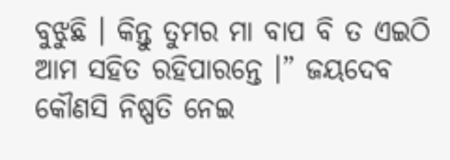ବୁଝୁଛି । କିନ୍ତୁ ତୁମର ମା ବାପ ବି ତ ଏଇଠି ଆମ ସହିତ ରହିପାରନ୍ତେ ।” ଜୟଦେବ କୌଣସି ନିଷ୍ପତି ନେଇ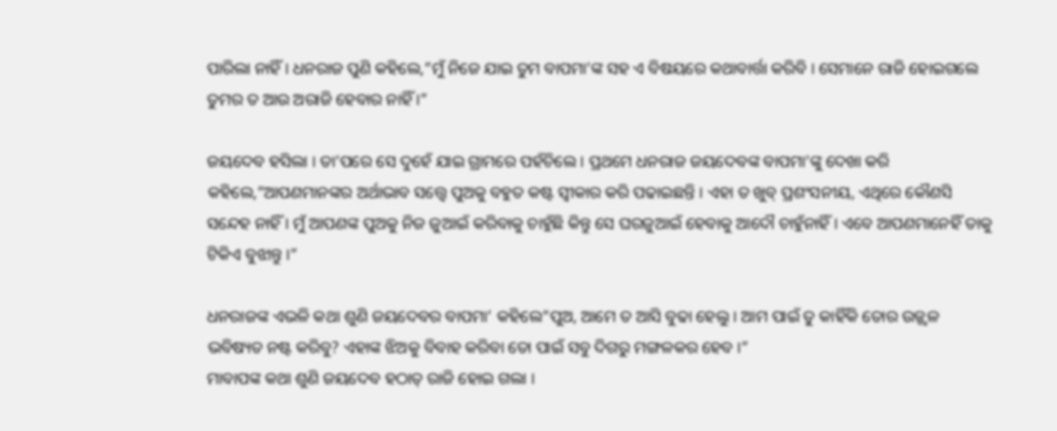ପାରିଲା ନାହିଁ । ଧନରାଜ ପୁଣି କହିଲେ,”ମୁଁ ନିଜେ ଯାଇ ତୁମ ବାପମା’ଙ୍କ ସହ ଏ ବିଷୟରେ କଥାବାର୍ତ୍ତା କରିବି । ସେମାନେ ରାଜି ହୋଇଗଲେ ତୁମର ତ ଆଉ ଅରାଜି ହେବାର ନାହିଁ ।”

ଜୟଦେବ ହସିଲା । ତା’ପରେ ସେ ଦୁହେଁ ଯାଇ ଗ୍ରାମରେ ପହଁଚିଲେ । ପ୍ରଥମେ ଧନରାଜ ଜୟଦେବଙ୍କ ବାପମା’ଙ୍କୁ ଦେଖା କରି କହିଲେ,”ଆପଣମାନଙ୍କର ଅର୍ଥାଭାବ ସତ୍ତ୍ୱେ ପୁଅକୁ ବହୁତ କଷ୍ଟ ସ୍ୱୀକାର କରି ପଢାଇଛନ୍ତି । ଏହା ତ ଖୁବ୍ ପ୍ରଶଂସନୀୟ, ଏଥିରେ କୌଣସି ସନ୍ଦେହ ନାହିଁ । ମୁଁ ଆପଣଙ୍କ ପୁଅକୁ ନିଜ ଜୁଆଇଁ କରିବାକୁ ଚାହୁଁଛି କିନ୍ତୁ ସେ ଘରଜୁଆଇଁ ହେବାକୁ ଆଦୌ ଚାହୁଁନାହିଁ । ଏବେ ଆପଣମାନେହିଁ ତାକୁ ଟିକିଏ ବୁଝାନ୍ତୁ ।”

ଧନରାଜଙ୍କ ଏଭଳି କଥା ଶୁଣି ଜୟଦେବର ବାପମା’ କହିଲେ”ପୁଅ, ଆମେ ତ ଆସି ବୁଢା ହେଲୁ । ଆମ ପାଇଁ ତୁ କାହିଁକି ତୋର ଉଜ୍ଜ୍ୱଳ ଭବିଷ୍ୟତ ନଷ୍ଟ କରିବୁ? ଏହାଙ୍କ ଝିଅକୁ ବିବାହ କରିବା ତୋ ପାଇଁ ସବୁ ଦିଗରୁ ମଙ୍ଗଳକର ହେବ ।”
ମାବାପଙ୍କ କଥା ଶୁଣି ଜୟଦେବ ହଠାତ୍ ରାଜି ହୋଇ ଗଲା ।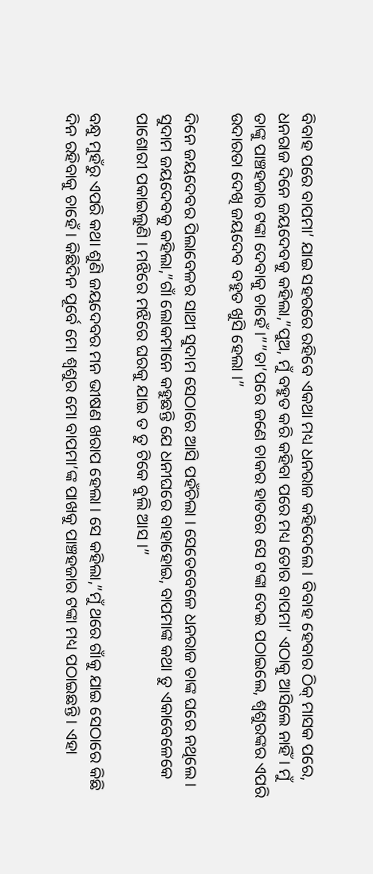ବିବାହ ପରେ ବାପମା’ ଯାଇ ସହରରେ ରହିବେ ଏକଥା ମଧ୍ୟ ଧନରାଜ କହିଦେଲେ । ବିବାହ ହେବାର ଠିକ୍ ମାସକ ପରେ, ଧନରାଜ ଦିନେ ଜୟଦେବକୁ କହିଲା,”ପୁଅ, ମୁଁ ବହୁତ କରି କହିବା ପରେ ମଧ୍ୟ ତୋର ବାପମା’ ଏଠାକୁ ଆସିଲେ ନାହିଁ । ମୁଁ ତାଙ୍କୁ ପାଞ୍ଚହଜାର ଟଙ୍କା ଦେବାକୁ ଚାହେଁ ।””ତା’ପରେ ଜଣେ ଚାକର ହାତରେ ସେ ଟଙ୍କା ଦେଇ ପଠାଇଲେ, ଶ୍ୱଶୁରଙ୍କର ଏପରି ଉଦାରତା ଦେଖି ଜୟଦେବ ବହୁତ ଖୁସି ହେଲା ।”

ଦିନେ ଜୟଦେବର ପିଲାବେଳର ସାଥୀ ସୁଦାମ ସେଠାରେ ଆସି ପହଁଚିଲା । ସେତେବେଳେ ଧନରାଜ ତାଙ୍କ ଘରେ ନଥିଲେ । ସୁଦାମ ଜୟଦେବକୁ କହିଲା,”ଗାଁ ଲୋକମାନେ କହୁଛନ୍ତି ଯେ ଧନୀଘରେ ବାହାହୋଇ, ବାପମାଙ୍କ କଥା ତୁ ଏକାବେଳେକେ ପାଶୋରୀ ପକାଇଲୁଣି । ମଝିରେ ମଝିରେ ଘରକୁ ଯାଇ ତ ତୁ ଟିକେ ବୁଲି ଆସ ।”

ବନ୍ଧୁ ମୁହଁରୁ ଏପରି କଥା ଶୁଣି ଜୟଦେବର ମନ ଭୀଷଣ ଖରାପ ହେଲା । ସେ କହିଲା,”ମୁଁ ଥରେ ଗାଁକୁ ଯାଇ ସେଠାରେ କିଛି ଦିନ ରହିବାକୁ ଚାହେଁ । କିଛିଦିନ ପୂର୍ବେ ମୋ ଶ୍ୱଶୁର ମୋ ବାପମା’ଙ୍କ ପାଖକୁ ପାଞ୍ଚହଜାର ଟଙ୍କା ମଧ୍ୟ ପଠାଇଛନ୍ତି । ଏହା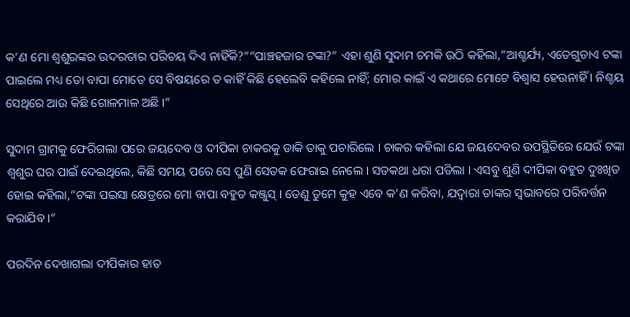କ’ଣ ମୋ ଶ୍ୱଶୁରଙ୍କର ଉଦରତାର ପରିଚୟ ଦିଏ ନାହିଁକି?””ପାଞ୍ଚହଜାର ଟଙ୍କା?” ଏହା ଶୁଣି ସୁଦାମ ଚମକି ଉଠି କହିଲା,”ଆଶ୍ଚର୍ଯ୍ୟ, ଏତେଗୁଡାଏ ଟଙ୍କା ପାଇଲେ ମଧ୍ୟ ତୋ ବାପା ମୋତେ ସେ ବିଷୟରେ ତ କାହିଁ କିଛି ହେଲେବି କହିଲେ ନାହିଁ; ମୋର କାଇଁ ଏ କଥାରେ ମୋଟେ ବିଶ୍ୱାସ ହେଉନାହିଁ । ନିଶ୍ଚୟ ସେଥିରେ ଆଉ କିଛି ଗୋଳମାଳ ଅଛି ।”

ସୁଦାମ ଗ୍ରାମକୁ ଫେରିଗଲା ପରେ ଜୟଦେବ ଓ ଦୀପିକା ଚାକରକୁ ଡାକି ତାକୁ ପଚାରିଲେ । ଚାକର କହିଲା ଯେ ଜୟଦେବର ଉପସ୍ଥିତିରେ ଯେଉଁ ଟଙ୍କା ଶ୍ୱଶୁର ଘର ପାଇଁ ଦେଇଥିଲେ, କିଛି ସମୟ ପରେ ସେ ପୁଣି ସେତକ ଫେରାଇ ନେଲେ । ସତକଥା ଧରା ପଡିଲା । ଏସବୁ ଶୁଣି ଦୀପିକା ବହୁତ ଦୁଃଖିତ ହୋଇ କହିଲା,”ଟଙ୍କା ପଇସା କ୍ଷେତ୍ରରେ ମୋ ବାପା ବହୁତ କଞ୍ଜୁସ୍ । ତେଣୁ ତୁମେ କୁହ ଏବେ କ’ଣ କରିବା, ଯଦ୍ୱାରା ତାଙ୍କର ସ୍ୱଭାବରେ ପରିବର୍ତ୍ତନ କରାଯିବ ।”

ପରଦିନ ଦେଖାଗଲା ଦୀପିକାର ହାତ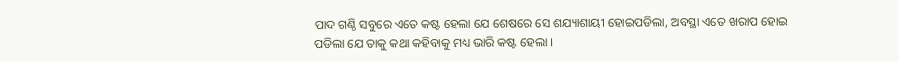ପାଦ ଗଣ୍ଠି ସବୁରେ ଏତେ କଷ୍ଟ ହେଲା ଯେ ଶେଷରେ ସେ ଶଯ୍ୟାଶାୟୀ ହୋଇପଡିଲା, ଅବସ୍ଥା ଏତେ ଖରାପ ହୋଇ ପଡିଲା ଯେ ତାକୁ କଥା କହିବାକୁ ମଧ୍ୟ ଭାରି କଷ୍ଟ ହେଲା ।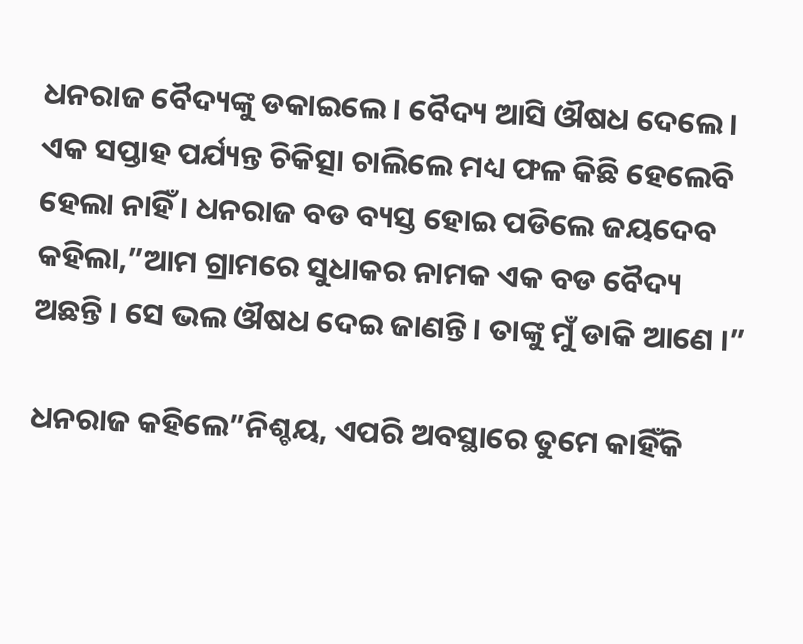ଧନରାଜ ବୈଦ୍ୟଙ୍କୁ ଡକାଇଲେ । ବୈଦ୍ୟ ଆସି ଔଷଧ ଦେଲେ । ଏକ ସପ୍ତାହ ପର୍ଯ୍ୟନ୍ତ ଚିକିତ୍ସା ଚାଲିଲେ ମଧ୍ୟ ଫଳ କିଛି ହେଲେବି ହେଲା ନାହିଁ । ଧନରାଜ ବଡ ବ୍ୟସ୍ତ ହୋଇ ପଡିଲେ ଜୟଦେବ କହିଲା,”ଆମ ଗ୍ରାମରେ ସୁଧାକର ନାମକ ଏକ ବଡ ବୈଦ୍ୟ ଅଛନ୍ତି । ସେ ଭଲ ଔଷଧ ଦେଇ ଜାଣନ୍ତି । ତାଙ୍କୁ ମୁଁ ଡାକି ଆଣେ ।”

ଧନରାଜ କହିଲେ”ନିଶ୍ଚୟ, ଏପରି ଅବସ୍ଥାରେ ତୁମେ କାହିଁକି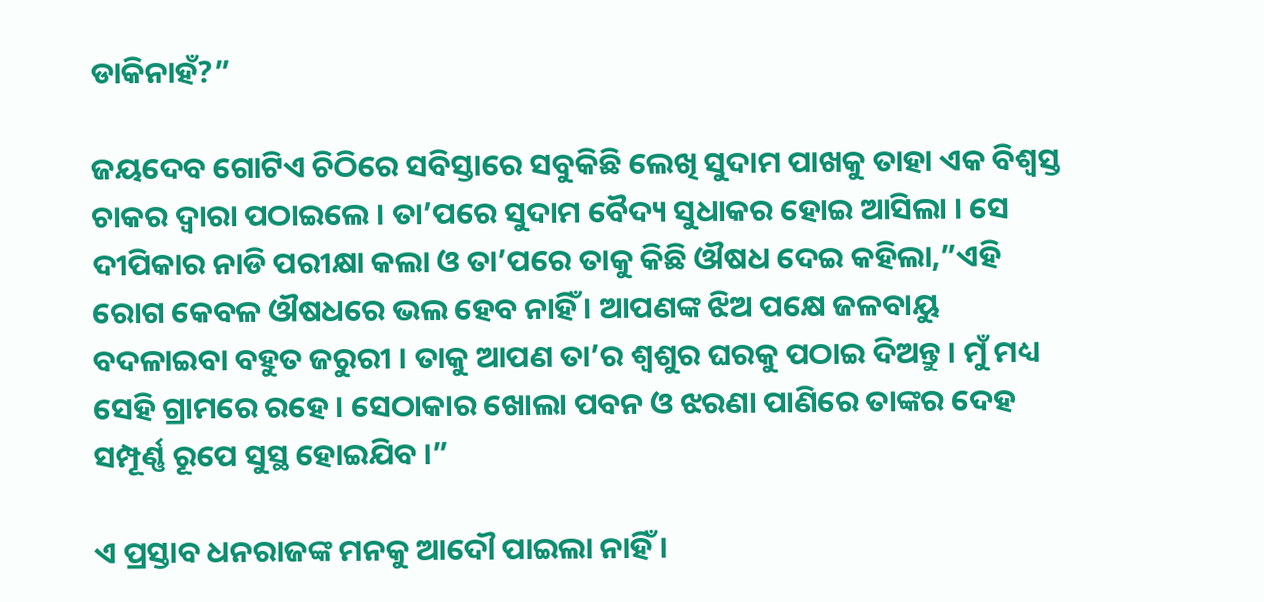ଡାକିନାହଁ?”

ଜୟଦେବ ଗୋଟିଏ ଚିଠିରେ ସବିସ୍ତାରେ ସବୁକିଛି ଲେଖି ସୁଦାମ ପାଖକୁ ତାହା ଏକ ବିଶ୍ୱସ୍ତ ଚାକର ଦ୍ୱାରା ପଠାଇଲେ । ତା’ପରେ ସୁଦାମ ବୈଦ୍ୟ ସୁଧାକର ହୋଇ ଆସିଲା । ସେ ଦୀପିକାର ନାଡି ପରୀକ୍ଷା କଲା ଓ ତା’ପରେ ତାକୁ କିଛି ଔଷଧ ଦେଇ କହିଲା,”ଏହି ରୋଗ କେବଳ ଔଷଧରେ ଭଲ ହେବ ନାହିଁ । ଆପଣଙ୍କ ଝିଅ ପକ୍ଷେ ଜଳବାୟୁ ବଦଳାଇବା ବହୁତ ଜରୁରୀ । ତାକୁ ଆପଣ ତା’ର ଶ୍ୱଶୁର ଘରକୁ ପଠାଇ ଦିଅନ୍ତୁ । ମୁଁ ମଧ୍ୟ ସେହି ଗ୍ରାମରେ ରହେ । ସେଠାକାର ଖୋଲା ପବନ ଓ ଝରଣା ପାଣିରେ ତାଙ୍କର ଦେହ ସମ୍ପୂର୍ଣ୍ଣ ରୂପେ ସୁସ୍ଥ ହୋଇଯିବ ।”

ଏ ପ୍ରସ୍ତାବ ଧନରାଜଙ୍କ ମନକୁ ଆଦୌ ପାଇଲା ନାହିଁ ।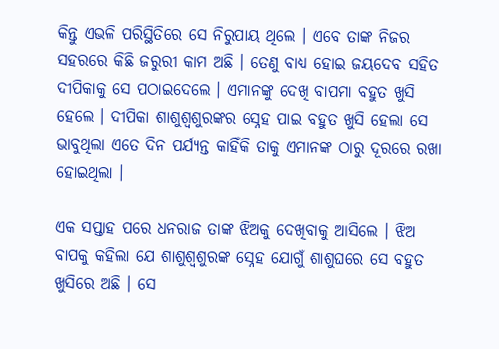କିନ୍ତୁ ଏଭଳି ପରିସ୍ଥିତିରେ ସେ ନିରୁପାୟ ଥିଲେ । ଏବେ ତାଙ୍କ ନିଜର ସହରରେ କିଛି ଜରୁରୀ କାମ ଅଛି । ତେଣୁ ବାଧ୍ୟ ହୋଇ ଜୟଦେବ ସହିତ ଦୀପିକାକୁ ସେ ପଠାଇଦେଲେ । ଏମାନଙ୍କୁ ଦେଖି ବାପମା ବହୁତ ଖୁସି ହେଲେ । ଦୀପିକା ଶାଶୁଶ୍ୱଶୁରଙ୍କର ସ୍ନେହ ପାଇ ବହୁତ ଖୁସି ହେଲା ସେ ଭାବୁଥିଲା ଏତେ ଦିନ ପର୍ଯ୍ୟନ୍ତ କାହିଁକି ତାକୁ ଏମାନଙ୍କ ଠାରୁ ଦୂରରେ ରଖା ହୋଇଥିଲା ।

ଏକ ସପ୍ତାହ ପରେ ଧନରାଜ ତାଙ୍କ ଝିଅକୁ ଦେଖିବାକୁ ଆସିଲେ । ଝିଅ ବାପକୁ କହିଲା ଯେ ଶାଶୁଶ୍ୱଶୁରଙ୍କ ସ୍ନେହ ଯୋଗୁଁ ଶାଶୁଘରେ ସେ ବହୁତ ଖୁସିରେ ଅଛି । ସେ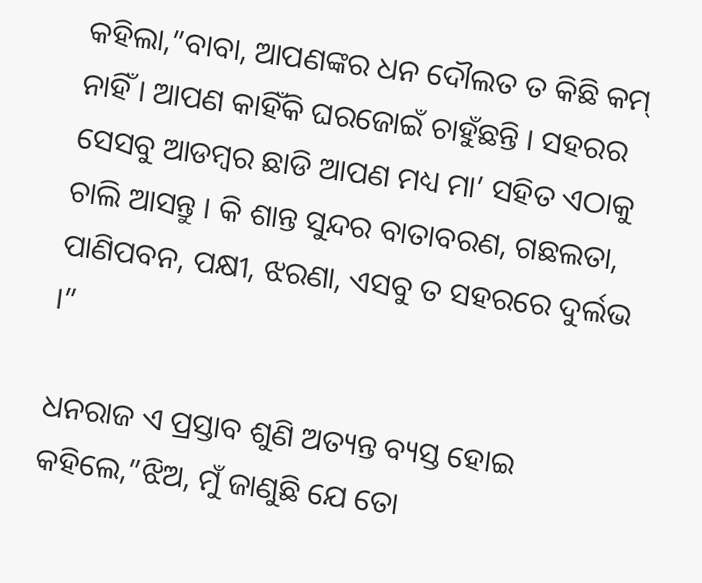କହିଲା,”ବାବା, ଆପଣଙ୍କର ଧନ ଦୌଲତ ତ କିଛି କମ୍ ନାହିଁ । ଆପଣ କାହିଁକି ଘରଜୋଇଁ ଚାହୁଁଛନ୍ତି । ସହରର ସେସବୁ ଆଡମ୍ବର ଛାଡି ଆପଣ ମଧ୍ୟ ମା’ ସହିତ ଏଠାକୁ ଚାଲି ଆସନ୍ତୁ । କି ଶାନ୍ତ ସୁନ୍ଦର ବାତାବରଣ, ଗଛଲତା, ପାଣିପବନ, ପକ୍ଷୀ, ଝରଣା, ଏସବୁ ତ ସହରରେ ଦୁର୍ଲଭ ।”

ଧନରାଜ ଏ ପ୍ରସ୍ତାବ ଶୁଣି ଅତ୍ୟନ୍ତ ବ୍ୟସ୍ତ ହୋଇ କହିଲେ,”ଝିଅ, ମୁଁ ଜାଣୁଛି ଯେ ତୋ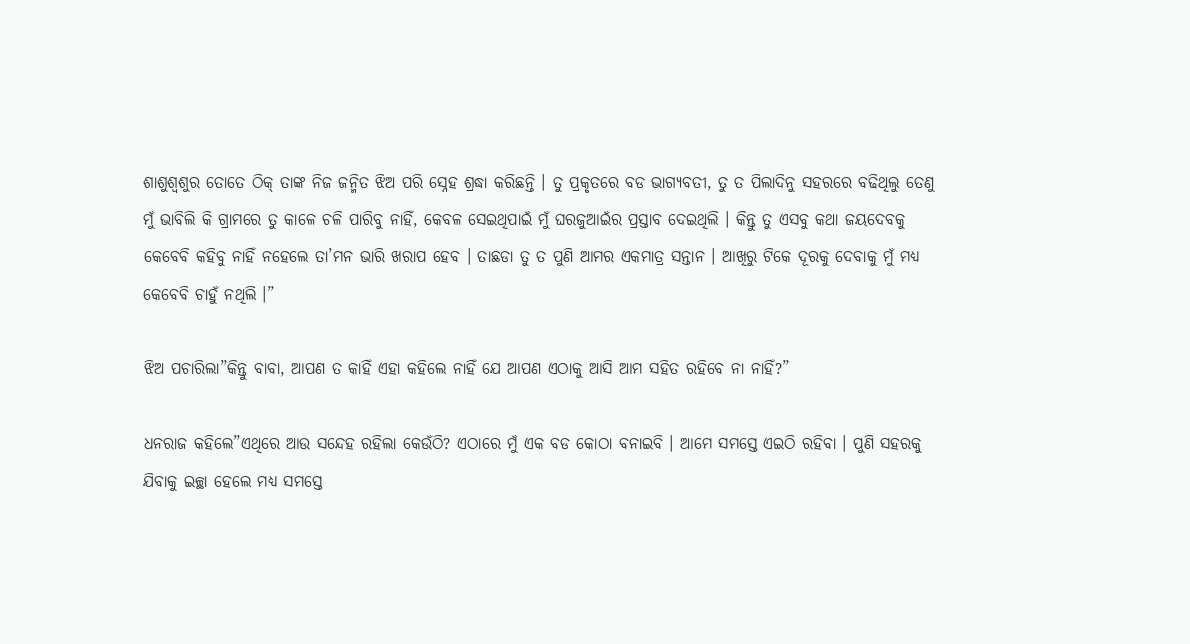ଶାଶୁଶ୍ୱଶୁର ତୋତେ ଠିକ୍ ତାଙ୍କ ନିଜ ଜନ୍ମିତ ଝିଅ ପରି ସ୍ନେହ ଶ୍ରଦ୍ଧା କରିଛନ୍ତି । ତୁ ପ୍ରକୃତରେ ବଡ ଭାଗ୍ୟବତୀ, ତୁ ତ ପିଲାଦିନୁ ସହରରେ ବଢିଥିଲୁ ତେଣୁ ମୁଁ ଭାବିଲି କି ଗ୍ରାମରେ ତୁ କାଳେ ଚଳି ପାରିବୁ ନାହିଁ, କେବଳ ସେଇଥିପାଇଁ ମୁଁ ଘରଜୁଆଇଁର ପ୍ରସ୍ତାବ ଦେଇଥିଲି । କିନ୍ତୁ ତୁ ଏସବୁ କଥା ଜୟଦେବକୁ କେବେବି କହିବୁ ନାହିଁ ନହେଲେ ତା’ମନ ଭାରି ଖରାପ ହେବ । ତାଛଡା ତୁ ତ ପୁଣି ଆମର ଏକମାତ୍ର ସନ୍ତାନ । ଆଖିରୁ ଟିକେ ଦୂରକୁ ଦେବାକୁ ମୁଁ ମଧ୍ୟ କେବେବି ଚାହୁଁ ନଥିଲି ।”

ଝିଅ ପଚାରିଲା”କିନ୍ତୁ ବାବା, ଆପଣ ତ କାହିଁ ଏହା କହିଲେ ନାହିଁ ଯେ ଆପଣ ଏଠାକୁ ଆସି ଆମ ସହିତ ରହିବେ ନା ନାହିଁ?”

ଧନରାଜ କହିଲେ”ଏଥିରେ ଆଉ ସନ୍ଦେହ ରହିଲା କେଉଁଠି? ଏଠାରେ ମୁଁ ଏକ ବଡ କୋଠା ବନାଇବି । ଆମେ ସମସ୍ତେ ଏଇଠି ରହିବା । ପୁଣି ସହରକୁ ଯିବାକୁ ଇଚ୍ଛା ହେଲେ ମଧ୍ୟ ସମସ୍ତେ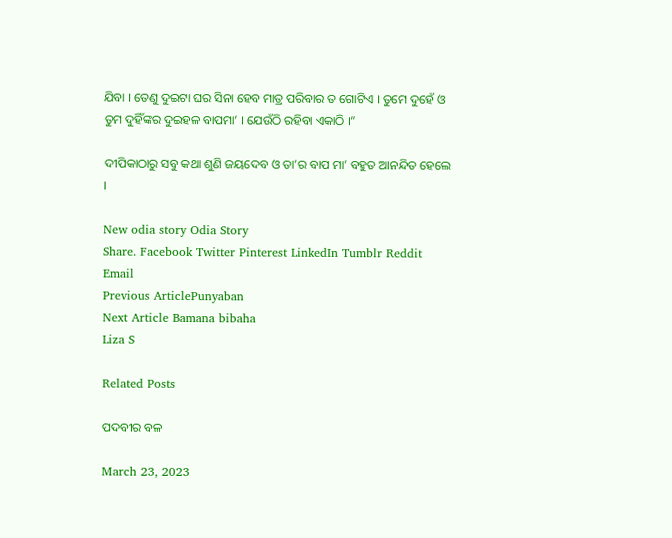ଯିବା । ତେଣୁ ଦୁଇଟା ଘର ସିନା ହେବ ମାତ୍ର ପରିବାର ତ ଗୋଟିଏ । ତୁମେ ଦୁହେଁ ଓ ତୁମ ଦୁହିଁଙ୍କର ଦୁଇହଳ ବାପମା’ । ଯେଉଁଠି ରହିବା ଏକାଠି ।”

ଦୀପିକାଠାରୁ ସବୁ କଥା ଶୁଣି ଜୟଦେବ ଓ ତା’ର ବାପ ମା’ ବହୁତ ଆନନ୍ଦିତ ହେଲେ ।

New odia story Odia Story
Share. Facebook Twitter Pinterest LinkedIn Tumblr Reddit Email
Previous ArticlePunyaban
Next Article Bamana bibaha
Liza S

Related Posts

ପଦବୀର ବଳ

March 23, 2023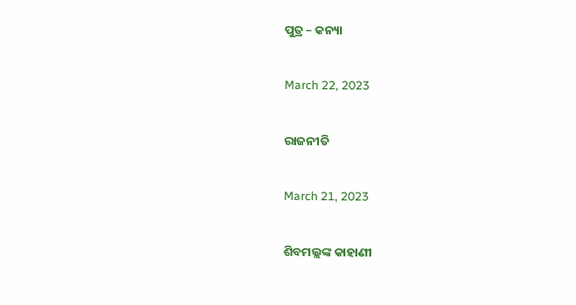ପୁତ୍ର – କନ୍ୟା

March 22, 2023

ରାଜନୀତି

March 21, 2023

ଶିବମଲ୍ଲଙ୍କ କାହାଣୀ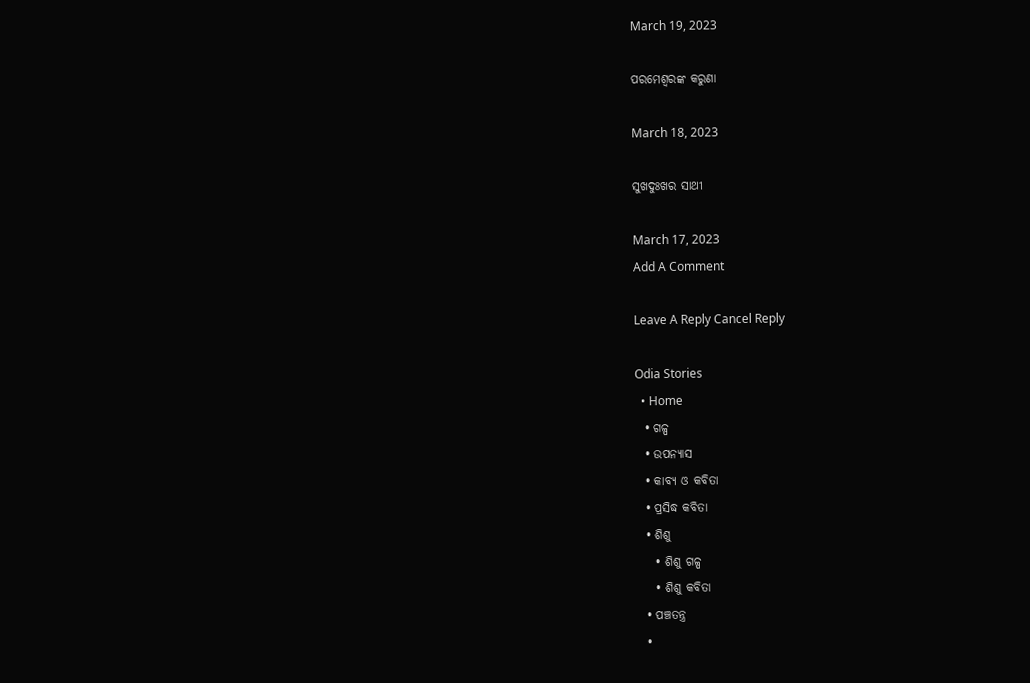March 19, 2023

ପରମେଶ୍ୱରଙ୍କ କରୁଣା

March 18, 2023

ସୁଖଦୁଃଖର ସାଥୀ

March 17, 2023
Add A Comment

Leave A Reply Cancel Reply

Odia Stories
  • Home
  • ଗଳ୍ପ
  • ଉପନ୍ୟାସ
  • କାବ୍ୟ ଓ କବିତା
  • ପ୍ରସିଦ୍ଧ କବିତା
  • ଶିଶୁ
    • ଶିଶୁ ଗଳ୍ପ
    • ଶିଶୁ କବିତା
  • ପଞ୍ଚତନ୍ତ୍ର
  •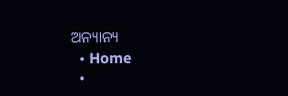ଅନ୍ୟାନ୍ୟ
  • Home
  •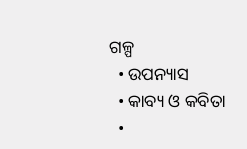ଗଳ୍ପ
  • ଉପନ୍ୟାସ
  • କାବ୍ୟ ଓ କବିତା
  •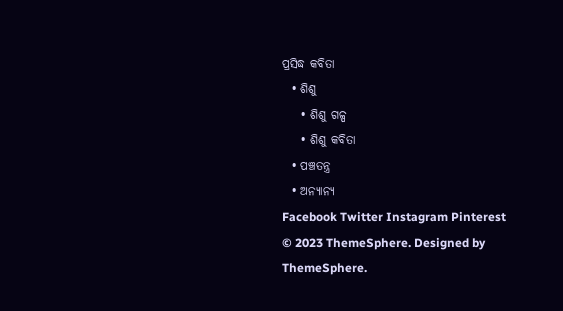ପ୍ରସିଦ୍ଧ କବିତା
  • ଶିଶୁ
    • ଶିଶୁ ଗଳ୍ପ
    • ଶିଶୁ କବିତା
  • ପଞ୍ଚତନ୍ତ୍ର
  • ଅନ୍ୟାନ୍ୟ
Facebook Twitter Instagram Pinterest
© 2023 ThemeSphere. Designed by ThemeSphere.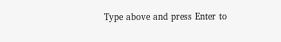Type above and press Enter to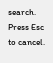search. Press Esc to cancel.